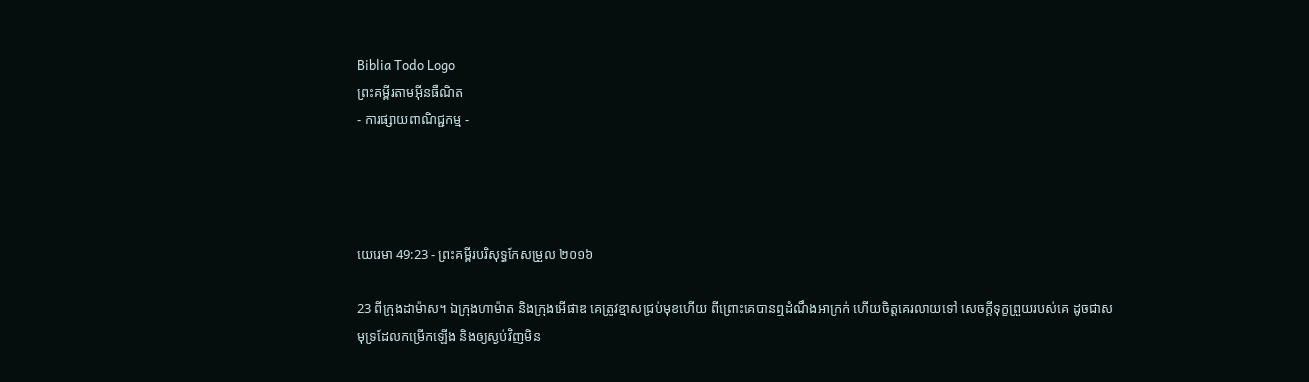Biblia Todo Logo
ព្រះគម្ពីរតាមអ៊ីនធឺណិត
- ការផ្សាយពាណិជ្ជកម្ម -




យេរេមា 49:23 - ព្រះគម្ពីរបរិសុទ្ធកែសម្រួល ២០១៦

23 ពីក្រុងដាម៉ាស។ ឯក្រុងហាម៉ាត និងក្រុងអើផាឌ គេត្រូវខ្មាសជ្រប់មុខហើយ ពីព្រោះគេបានឮដំណឹងអាក្រក់ ហើយចិត្តគេរលាយទៅ សេចក្ដីទុក្ខព្រួយរបស់គេ ដូចជាសមុទ្រដែលកម្រើកឡើង និងឲ្យស្ងប់វិញមិន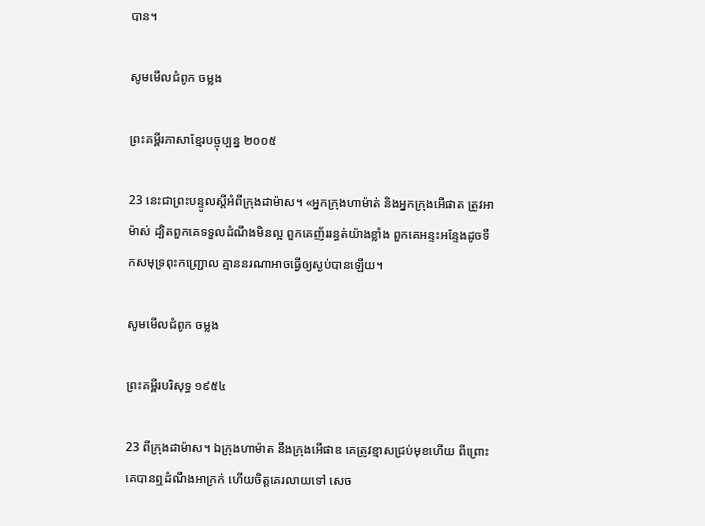បាន។

សូមមើលជំពូក ចម្លង

ព្រះគម្ពីរភាសាខ្មែរបច្ចុប្បន្ន ២០០៥

23 នេះជាព្រះ‌បន្ទូលស្ដីអំពីក្រុងដាម៉ាស។ «អ្នកក្រុងហា‌ម៉ាត់ និងអ្នកក្រុងអើផាត ត្រូវអាម៉ាស់ ដ្បិតពួកគេទទួលដំណឹងមិនល្អ ពួកគេញ័ររន្ធត់យ៉ាងខ្លាំង ពួកគេអន្ទះ‌អន្ទែងដូចទឹកសមុទ្រពុះកញ្ជ្រោល គ្មាននរណាអាចធ្វើឲ្យស្ងប់បានឡើយ។

សូមមើលជំពូក ចម្លង

ព្រះគម្ពីរបរិសុទ្ធ ១៩៥៤

23 ពីក្រុងដាម៉ាស។ ឯក្រុងហាម៉ាត នឹងក្រុងអើផាឌ គេត្រូវខ្មាសជ្រប់មុខហើយ ពីព្រោះគេបានឮដំណឹងអាក្រក់ ហើយចិត្តគេរលាយទៅ សេច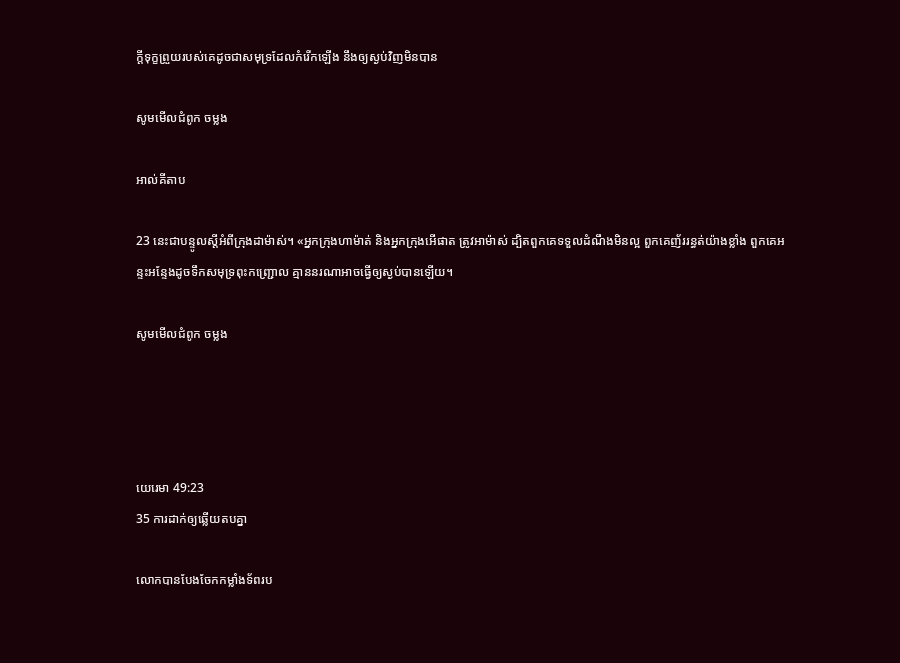ក្ដីទុក្ខព្រួយរបស់គេដូចជាសមុទ្រដែលកំរើកឡើង នឹងឲ្យស្ងប់វិញមិនបាន

សូមមើលជំពូក ចម្លង

អាល់គីតាប

23 នេះជាបន្ទូលស្ដីអំពីក្រុងដាម៉ាស់។ «អ្នកក្រុងហា‌ម៉ាត់ និងអ្នកក្រុងអើផាត ត្រូវអាម៉ាស់ ដ្បិតពួកគេទទួលដំណឹងមិនល្អ ពួកគេញ័ររន្ធត់យ៉ាងខ្លាំង ពួកគេអន្ទះ‌អន្ទែងដូចទឹកសមុទ្រពុះកញ្ជ្រោល គ្មាននរណាអាចធ្វើឲ្យស្ងប់បានឡើយ។

សូមមើលជំពូក ចម្លង




យេរេមា 49:23
35 ការដាក់ឲ្យឆ្លើយតបគ្នា

លោកបានបែងចែកកម្លាំងទ័ពរប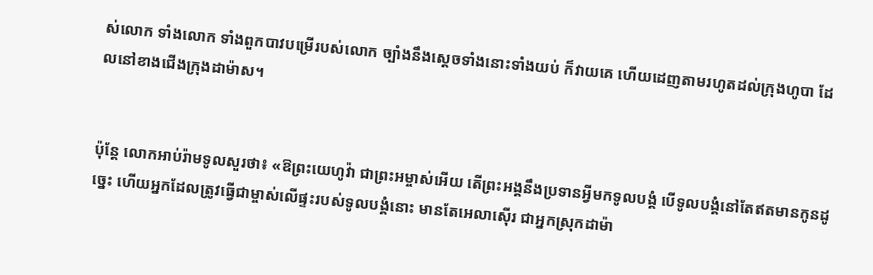ស់លោក ទាំងលោក ទាំងពួកបាវបម្រើរបស់លោក ច្បាំងនឹងស្ដេចទាំងនោះទាំងយប់ ក៏វាយគេ ហើយដេញតាមរហូតដល់ក្រុងហូបា ដែលនៅខាងជើងក្រុងដាម៉ាស។


ប៉ុន្ដែ លោកអាប់រ៉ាមទូលសួរថា៖ «ឱព្រះ‌យេហូវ៉ា ជាព្រះ‌អម្ចាស់អើយ តើព្រះ‌អង្គនឹងប្រទានអ្វីមកទូល‌បង្គំ បើទូល‌បង្គំនៅតែឥតមានកូនដូច្នេះ ហើយអ្នកដែលត្រូវធ្វើជាម្ចាស់លើផ្ទះរបស់ទូល‌បង្គំនោះ មានតែអេលា‌ស៊ើរ ជាអ្នកស្រុកដាម៉ា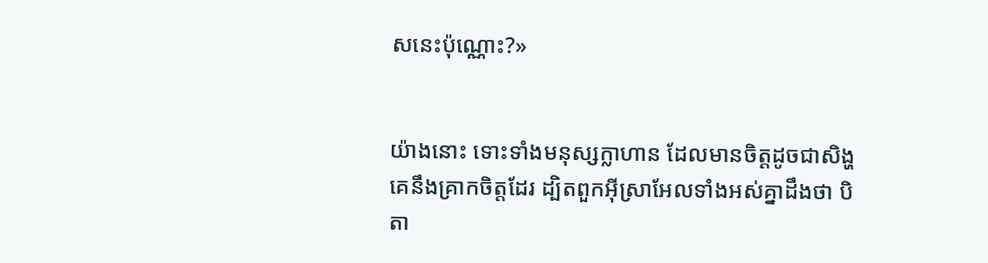សនេះប៉ុណ្ណោះ?»


យ៉ាងនោះ ទោះទាំងមនុស្សក្លាហាន ដែលមានចិត្តដូចជាសិង្ហ គេនឹងគ្រាកចិត្តដែរ ដ្បិតពួកអ៊ីស្រា‌អែលទាំងអស់គ្នាដឹងថា បិតា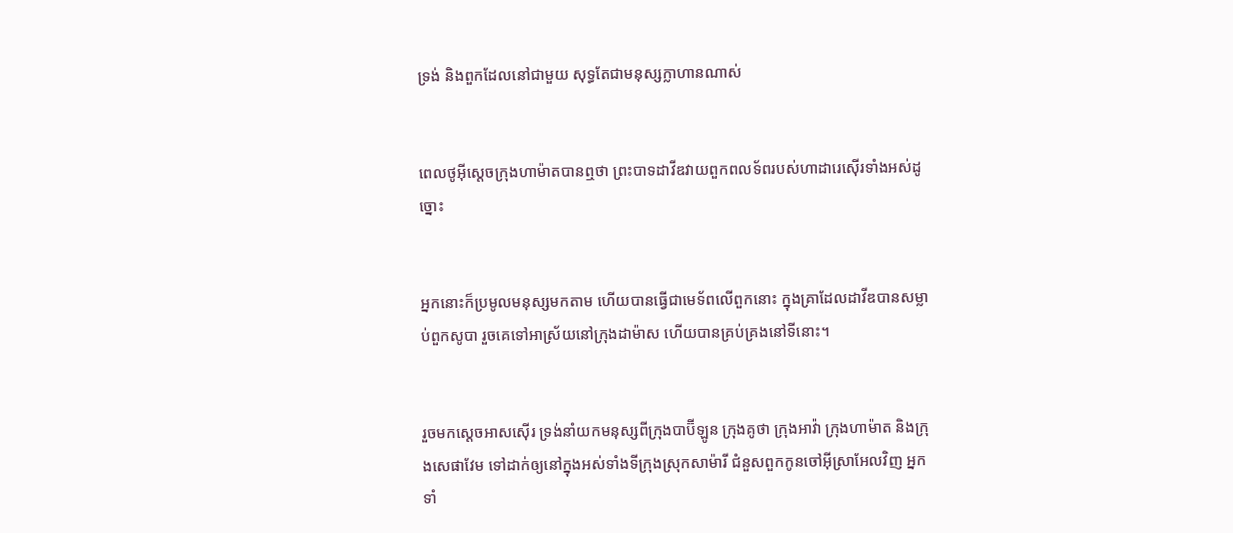ទ្រង់ និងពួកដែលនៅជា‌មួយ សុទ្ធតែជាមនុស្សក្លាហានណាស់


ពេលថូអ៊ីស្តេចក្រុងហាម៉ាតបានឮថា ព្រះបាទដាវីឌវាយពួកពល‌ទ័ពរបស់ហាដា‌រេស៊ើរទាំងអស់ដូច្នោះ


អ្នកនោះក៏ប្រមូលមនុស្សមកតាម ហើយបានធ្វើជាមេ‌ទ័ពលើពួកនោះ ក្នុងគ្រាដែលដាវីឌបានសម្លាប់ពួកសូបា រួចគេទៅអាស្រ័យនៅក្រុងដាម៉ាស ហើយបានគ្រប់‌គ្រងនៅទីនោះ។


រួចមកស្តេចអាស‌ស៊ើរ ទ្រង់នាំយកមនុស្សពីក្រុងបាប៊ី‌ឡូន ក្រុងគូថា ក្រុងអាវ៉ា ក្រុងហាម៉ាត និងក្រុងសេផា‌វែម ទៅដាក់ឲ្យនៅក្នុងអស់ទាំងទីក្រុងស្រុកសាម៉ារី ជំនួសពួកកូនចៅអ៊ីស្រា‌អែលវិញ អ្នកទាំ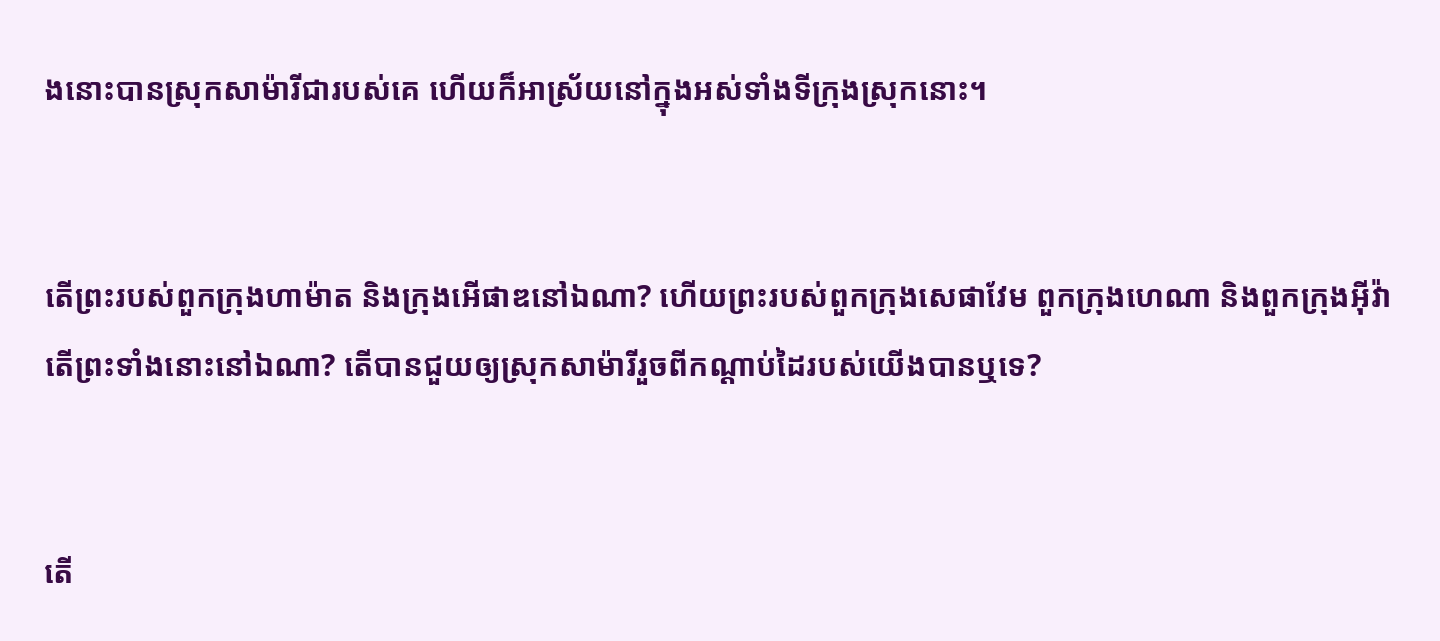ងនោះបានស្រុកសាម៉ារីជារបស់គេ ហើយក៏អាស្រ័យនៅក្នុងអស់ទាំងទីក្រុងស្រុកនោះ។


តើព្រះរបស់ពួកក្រុងហាម៉ាត និងក្រុងអើផាឌនៅឯណា? ហើយព្រះរបស់ពួកក្រុងសេផា‌វែម ពួកក្រុងហេណា និងពួកក្រុងអ៊ីវ៉ា តើព្រះទាំងនោះនៅឯណា? តើបានជួយឲ្យស្រុកសាម៉ារីរួចពីកណ្ដាប់ដៃរបស់យើងបានឬទេ?


តើ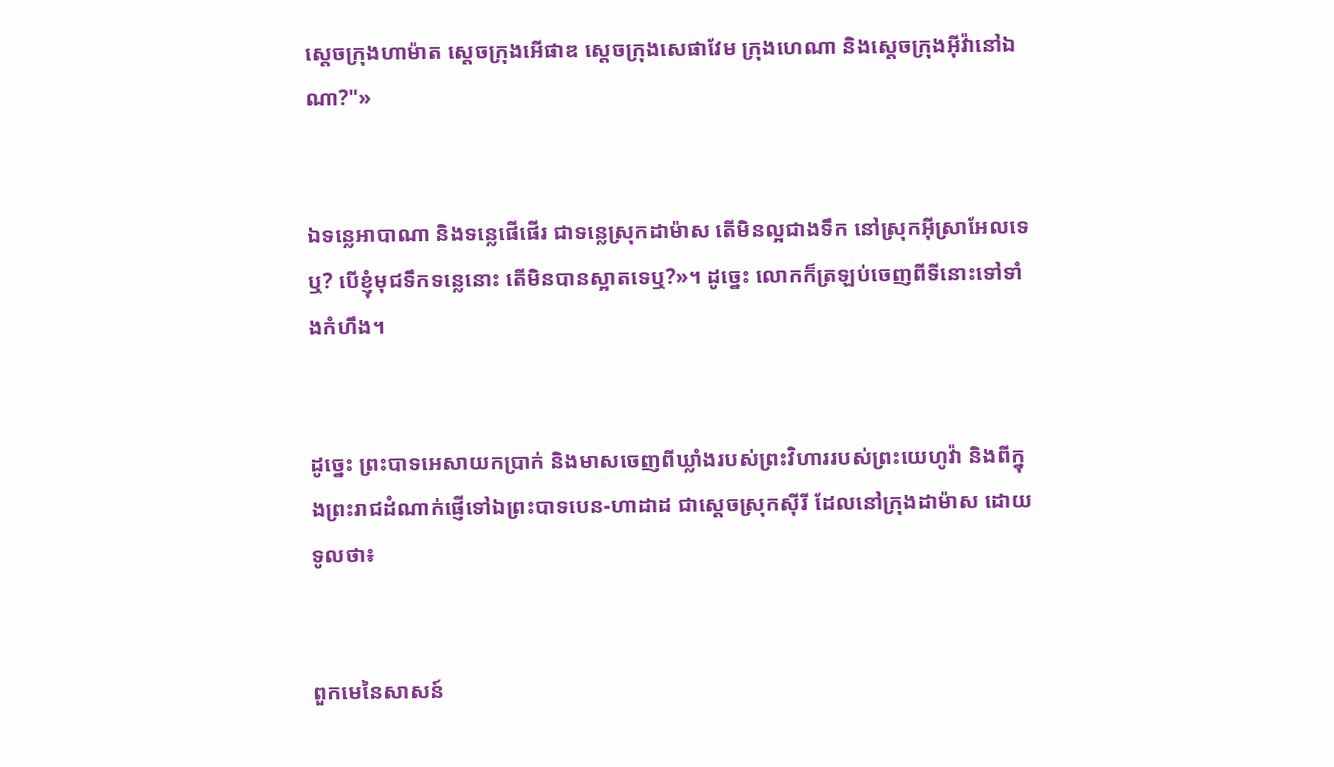ស្តេចក្រុងហាម៉ាត ស្តេចក្រុងអើផាឌ ស្តេចក្រុងសេផា‌វែម ក្រុងហេណា និងស្ដេចក្រុងអ៊ីវ៉ានៅឯណា?"»


ឯទន្លេអាបា‌ណា និងទន្លេផើផើរ ជាទន្លេស្រុកដាម៉ាស តើមិនល្អជាងទឹក នៅស្រុកអ៊ីស្រា‌អែលទេឬ? បើខ្ញុំមុជទឹកទន្លេនោះ តើមិនបានស្អាតទេឬ?»។ ដូច្នេះ លោកក៏ត្រឡប់ចេញពីទីនោះទៅទាំងកំហឹង។


ដូច្នេះ ព្រះបាទអេសាយកប្រាក់ និងមាសចេញពីឃ្លាំងរបស់ព្រះ‌វិហាររបស់ព្រះ‌យេហូវ៉ា និងពីក្នុងព្រះ‌រាជ‌ដំណាក់ផ្ញើទៅឯព្រះបាទបេន-ហាដាដ ជាស្តេចស្រុកស៊ីរី ដែលនៅក្រុងដាម៉ាស ដោយទូលថា៖


ពួកមេនៃសាសន៍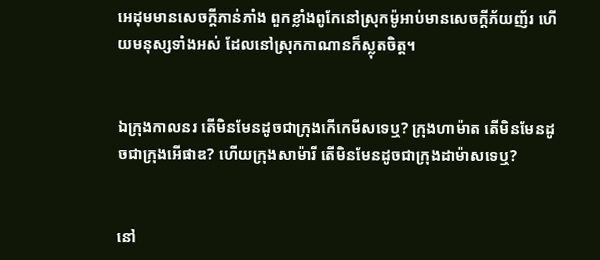អេដុមមានសេចក្ដីភាន់ភាំង ពួកខ្លាំងពូកែនៅស្រុកម៉ូអាប់មានសេចក្ដីភ័យញ័រ ហើយមនុស្សទាំងអស់ ដែលនៅស្រុកកាណានក៏ស្លុតចិត្ត។


ឯក្រុងកាលនរ តើមិនមែនដូចជាក្រុងកើ‌កេមីសទេឬ? ក្រុងហាម៉ាត តើមិនមែនដូចជាក្រុងអើផាឌ? ហើយក្រុងសាម៉ារី តើមិនមែនដូចជាក្រុងដាម៉ាសទេឬ?


នៅ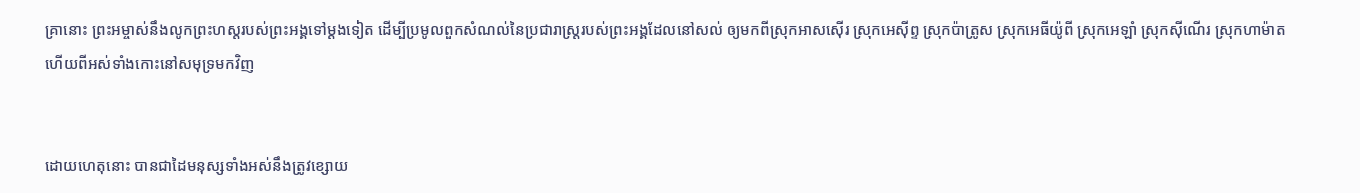គ្រានោះ ព្រះ‌អម្ចាស់នឹងលូកព្រះ‌ហស្តរបស់ព្រះ‌អង្គទៅម្តងទៀត ដើម្បីប្រមូលពួកសំណល់នៃប្រជា‌រាស្ត្ររបស់ព្រះ‌អង្គដែលនៅសល់ ឲ្យមកពីស្រុកអាស‌ស៊ើរ ស្រុកអេស៊ីព្ទ ស្រុកប៉ាត្រូស ស្រុកអេធីយ៉ូពី ស្រុកអេឡាំ ស្រុកស៊ីណើរ ស្រុកហាម៉ាត ហើយពីអស់ទាំងកោះនៅសមុទ្រមកវិញ


ដោយហេតុនោះ បានជាដៃមនុស្សទាំងអស់នឹងត្រូវខ្សោយ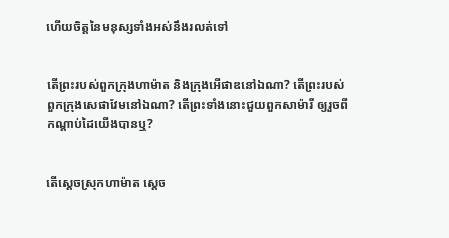ហើយចិត្តនៃមនុស្សទាំងអស់នឹងរលត់ទៅ


តើព្រះរបស់ពួកក្រុងហាម៉ាត និងក្រុងអើផាឌនៅឯណា? តើព្រះរបស់ពួកក្រុងសេផា‌វែមនៅឯណា? តើព្រះទាំងនោះជួយពួកសាម៉ារី ឲ្យរួចពីកណ្ដាប់ដៃយើងបានឬ?


តើស្តេចស្រុកហាម៉ាត ស្តេច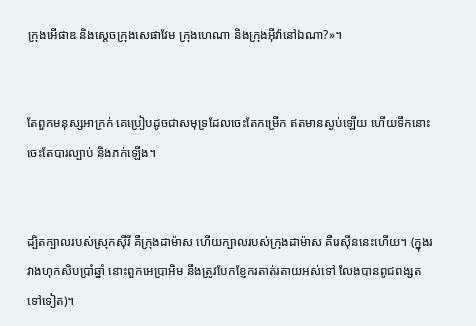ក្រុងអើផាឌ និងស្តេចក្រុងសេផា‌វែម ក្រុងហេណា និងក្រុងអ៊ីវ៉ានៅឯណា?»។


តែពួកមនុស្សអាក្រក់ គេប្រៀបដូចជាសមុទ្រដែលចេះតែកម្រើក ឥតមានស្ងប់ឡើយ ហើយទឹកនោះចេះតែបារល្បាប់ និងភក់ឡើង។


ដ្បិតក្បាលរបស់ស្រុកស៊ីរី គឺក្រុងដាម៉ាស ហើយក្បាលរបស់ក្រុងដាម៉ាស គឺរេស៊ីននេះហើយ។ (ក្នុងរវាងហុកសិបប្រាំឆ្នាំ នោះពួកអេប្រាអិម នឹងត្រូវបែក‌ខ្ញែករតាត់‌រតាយអស់ទៅ លែងបានពូជ‌ពង្សតទៅទៀត)។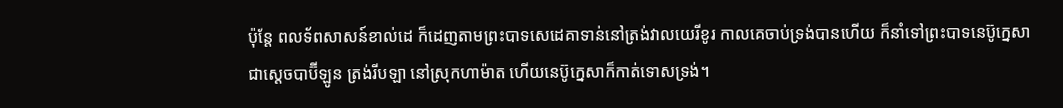ប៉ុន្តែ ពល‌ទ័ពសាសន៍ខាល់ដេ ក៏ដេញតាមព្រះបាទសេដេគាទាន់នៅត្រង់វាលយេរីខូរ កាលគេចាប់ទ្រង់បានហើយ ក៏នាំទៅព្រះបាទនេប៊ូក្នេសា ជាស្តេចបាប៊ីឡូន ត្រង់រីបឡា នៅស្រុកហាម៉ាត ហើយនេប៊ូក្នេសាក៏កាត់ទោសទ្រង់។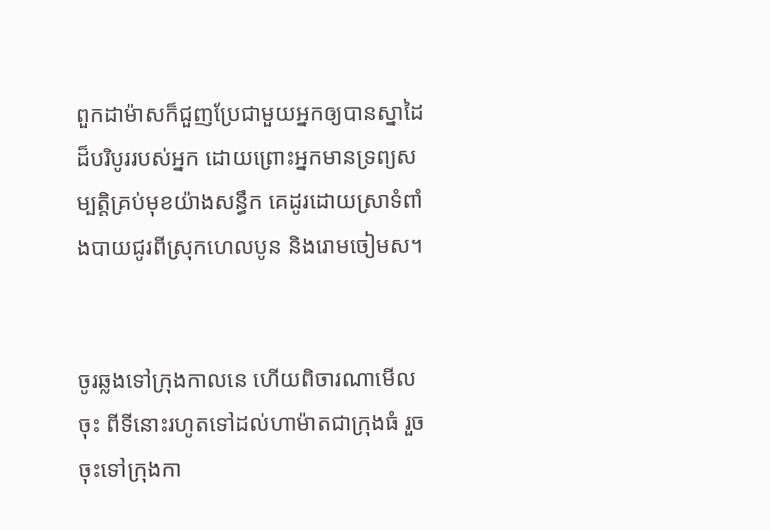ពួកដាម៉ាសក៏ជួញប្រែជាមួយអ្នកឲ្យបានស្នាដៃដ៏បរិបូររបស់អ្នក ដោយព្រោះអ្នកមានទ្រព្យ‌សម្បត្តិគ្រប់មុខយ៉ាងសន្ធឹក គេដូរដោយស្រាទំពាំង‌បាយ‌ជូរពីស្រុកហេលបូន និងរោមចៀមស។


ចូរឆ្លងទៅក្រុងកាលនេ ហើយពិចារ‌ណាមើលចុះ ពីទីនោះរហូតទៅដល់ហាម៉ាតជាក្រុងធំ រួចចុះទៅក្រុងកា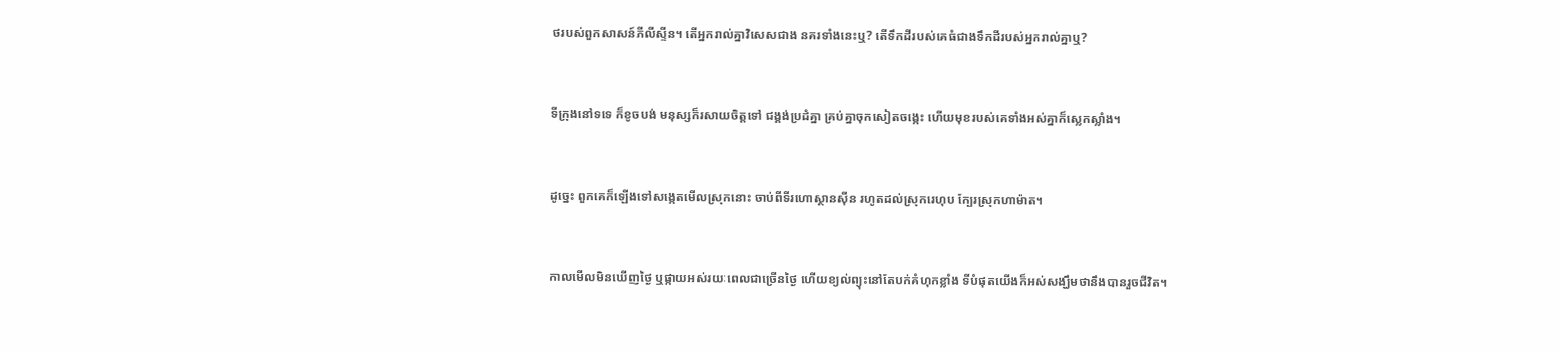ថរបស់ពួកសាសន៍ភីលី‌ស្ទីន។ តើអ្នករាល់គ្នាវិសេសជាង នគរទាំងនេះឬ? តើទឹកដីរបស់គេធំជាងទឹកដីរបស់អ្នករាល់គ្នាឬ?


ទីក្រុងនៅទទេ ក៏‌ខូច‌បង់ មនុស្សក៏រសាយចិត្តទៅ ជង្គង់ប្រដំគ្នា គ្រប់គ្នាចុកសៀតចង្កេះ ហើយមុខរបស់គេទាំងអស់គ្នាក៏ស្លេក‌ស្លាំង។


ដូច្នេះ ពួកគេក៏ឡើងទៅសង្កេតមើលស្រុកនោះ ចាប់ពីទីរហោ‌ស្ថានស៊ីន រហូតដល់ស្រុករេហុប ក្បែរស្រុកហាម៉ាត។


កាលមើលមិនឃើញថ្ងៃ ឬផ្កាយអស់រយៈពេលជាច្រើនថ្ងៃ ហើយខ្យល់ព្យុះនៅតែបក់គំហុកខ្លាំង ទីបំផុតយើងក៏អស់សង្ឃឹមថានឹងបានរួចជីវិត។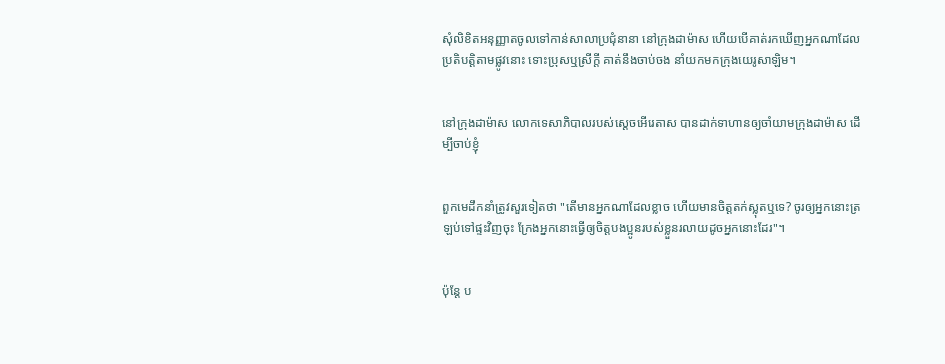សុំលិខិតអនុញ្ញាតចូលទៅកាន់សាលាប្រជុំនានា នៅក្រុងដាម៉ាស ហើយបើគាត់រកឃើញអ្នកណាដែលប្រតិបត្តិតាមផ្លូវនោះ ទោះប្រុសឬស្រីក្តី គាត់នឹងចាប់ចង នាំយកមកក្រុងយេរូ‌សាឡិម។


នៅក្រុងដាម៉ាស លោកទេសា‌ភិបាលរបស់ស្តេចអើរេ‌តាស បានដាក់ទាហានឲ្យចាំយាមក្រុងដាម៉ាស ដើម្បីចាប់ខ្ញុំ


ពួកមេដឹកនាំត្រូវសួរទៀតថា "តើមានអ្នកណាដែលខ្លាច ហើយមានចិត្តតក់‌ស្លុតឬទេ? ចូរឲ្យអ្នកនោះត្រឡប់ទៅផ្ទះវិញចុះ ក្រែងអ្នកនោះធ្វើឲ្យចិត្តបងប្អូនរបស់ខ្លួនរលាយដូចអ្នកនោះដែរ"។


ប៉ុន្តែ ប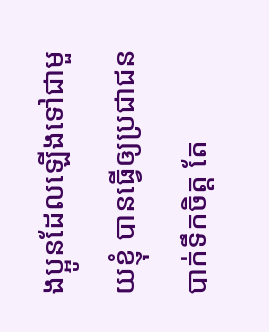ងប្អូនដែលឡើងទៅជាមួយខ្ញុំ បានធ្វើឲ្យប្រជា‌ជនបាក់ទឹកចិត្ត តែ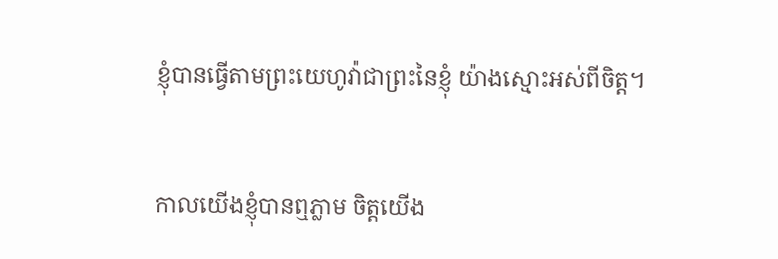ខ្ញុំបានធ្វើតាមព្រះ‌យេហូវ៉ាជាព្រះនៃខ្ញុំ យ៉ាងស្មោះអស់ពីចិត្ត។


កាលយើងខ្ញុំបានឮភ្លាម ចិត្តយើង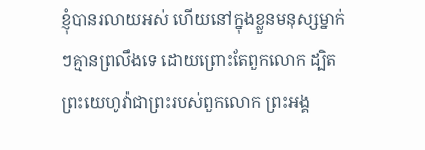ខ្ញុំបានរលាយអស់ ហើយនៅក្នុងខ្លួនមនុស្សម្នាក់ៗគ្មានព្រលឹងទេ ដោយព្រោះតែពួកលោក ដ្បិតព្រះ‌យេហូវ៉ាជាព្រះរបស់ពួកលោក ព្រះ‌អង្គ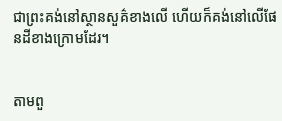ជាព្រះគង់នៅស្ថានសួគ៌ខាងលើ ហើយក៏គង់នៅលើផែន‌ដីខាងក្រោមដែរ។


តាមពួ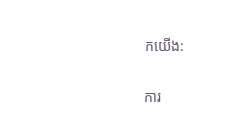កយើង:

ការ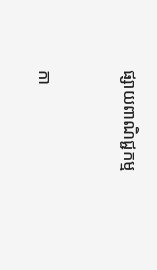ផ្សាយពាណិជ្ជកម្ម


កា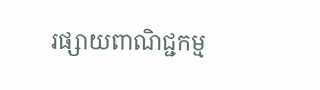រផ្សាយពាណិជ្ជកម្ម